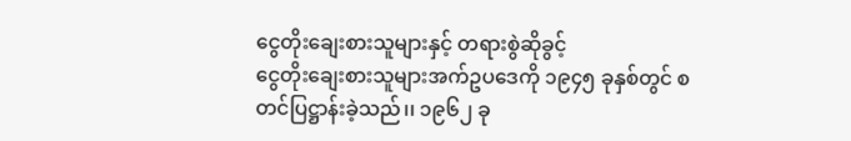ငွေတိုးချေးစားသူများနှင့် တရားစွဲဆိုခွင့်
ငွေတိုးချေးစားသူများအက်ဥပဒေကို ၁၉၄၅ ခုနှစ်တွင် စတင်ပြဋ္ဌာန်းခဲ့သည်၊၊ ၁၉၆၂ ခု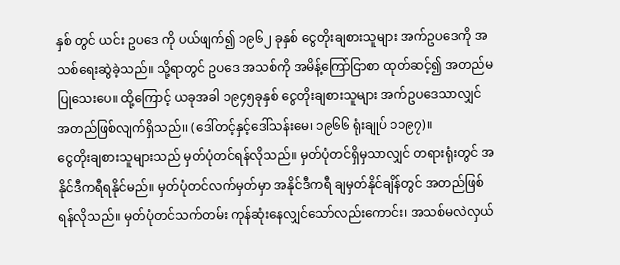နှစ် တွင် ယင်း ဥပဒေ ကို ပယ်ဖျက်၍ ၁၉၆၂ ခုနှစ် ငွေတိုးချစားသူများ အက်ဥပဒေကို အသစ်ရေးဆွဲခဲ့သည်။ သို့ရာတွင် ဥပဒေ အသစ်ကို အမိန့်ကြော်ငြာစာ ထုတ်ဆင့်၍ အတည်မပြုသေးပေ။ ထို့ကြောင့် ယခုအခါ ၁၉၄၅ခုနှစ် ငွေတိုးချစားသူများ အက်ဥပဒေသာလျှင် အတည်ဖြစ်လျက်ရှိသည်၊၊ (ဒေါ်တင့်နှင့်ဒေါ်သန်းမေ၊ ၁၉၆၆ ရုံးချုပ် ၁၁၉၇)။
ငွေတိုးချစားသူများသည် မှတ်ပုံတင်ရန်လိုသည်။ မှတ်ပုံတင်ရှိမှသာလျှင် တရားရုံးတွင် အနိုင်ဒီကရီရနိုင်မည်။ မှတ်ပုံတင်လက်မှတ်မှာ အနိုင်ဒီကရီ ချမှတ်နိုင်ချိန်တွင် အတည်ဖြစ်ရန်လိုသည်။ မှတ်ပုံတင်သက်တမ်း ကုန်ဆုံးနေလျှင်သော်လည်းကောင်း၊ အသစ်မလဲလှယ်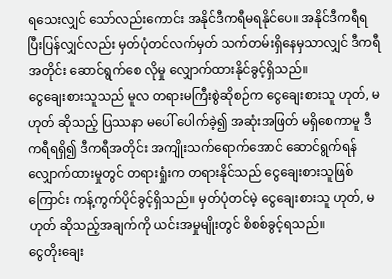ရသေးလျှင် သော်လည်းကောင်း အနိုင်ဒီကရီမရနိုင်ပေ။ အနိုင်ဒီကရီရပြီးပြန်လျှင်လည်း မှတ်ပုံတင်လက်မှတ် သက်တမ်းရှိနေမှသာလျှင် ဒီကရီအတိုင်း ဆောင်ရွက်စေ လိုမှု လျှောက်ထားနိုင်ခွင့်ရှိသည်။
ငွေချေးစားသူသည် မူလ တရားမကြီးစွဲဆိုစဉ်က ငွေချေးစားသူ ဟုတ်, မဟုတ် ဆိုသည့် ပြဿနာ မပေါ် ပေါက်ခဲ့၍ အဆုံးအဖြတ် မရှိစေကာမူ ဒီကရီရရှိ၍ ဒီကရီအတိုင်း အကျိုးသက်ရောက်အောင် ဆောင်ရွက်ရန် လျှောက်ထားမှုတွင် တရားရှုံးက တရားနိုင်သည် ငွေချေးစားသူဖြစ်ကြောင်း ကန့်ကွက်ပိုင်ခွင့်ရှိသည်။ မှတ်ပုံတင်မဲ့ ငွေချေးစားသူ ဟုတ်, မဟုတ် ဆိုသည့်အချက်ကို ယင်းအမှုမျိုးတွင် စိစစ်ခွင့်ရသည်။
ငွေတိုးချေး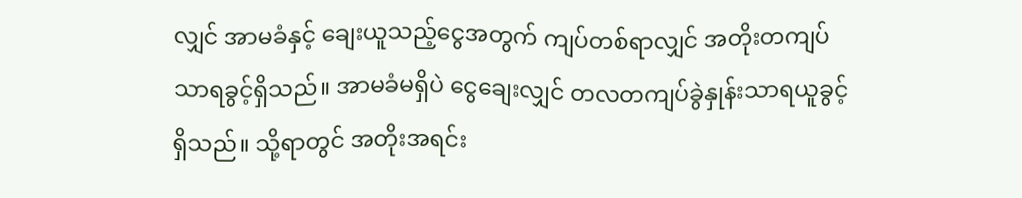လျှင် အာမခံနှင့် ချေးယူသည့်ငွေအတွက် ကျပ်တစ်ရာလျှင် အတိုးတကျပ်သာရခွင့်ရှိသည်။ အာမခံမရှိပဲ ငွေချေးလျှင် တလတကျပ်ခွဲနှုန်းသာရယူခွင့်ရှိသည်။ သို့ရာတွင် အတိုးအရင်း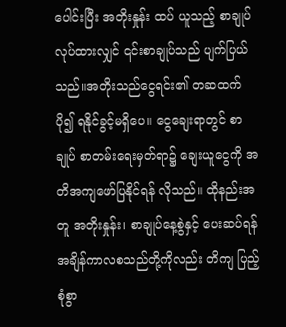ပေါင်းပြီး အတိုးနှုန်း ထပ် ယူသည့် စာချုပ်လုပ်ထားလျှင် ၎င်းစာချုပ်သည် ပျက်ပြယ်သည်။အတိုးသည်ငွေရင်း၏ တဆထက်ပို၍ ရနိုင်ခွင့်မရှိပေ။ ငွေချေးရာတွင် စာချုပ် စာတမ်းရေးမှတ်ရာ၌ ချေးယူငွေကို အတိအကျဖော်ပြနိုင်ရန် လိုသည်။ ထိုနည်းအတူ အတိုးနှုန်း၊ စာချုပ်နေ့စွဲနှင့် ပေးဆပ်ရန် အချိန်ကာလစသည်တို့ကိုလည်း တိကျ ပြည့်စုံစွာ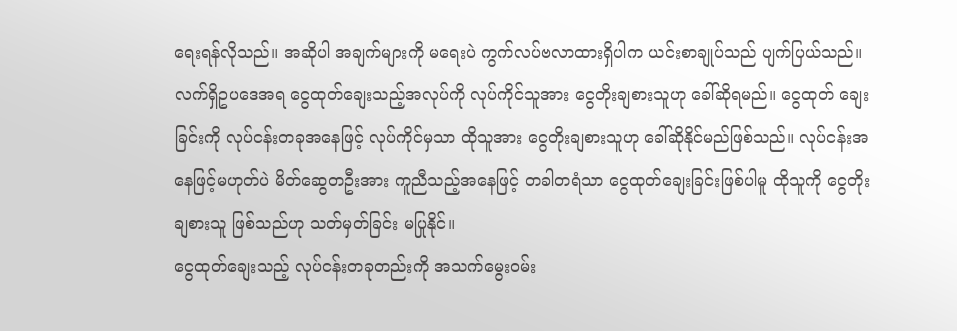ရေးရန်လိုသည်။ အဆိုပါ အချက်များကို မရေးပဲ ကွက်လပ်ဗလာထားရှိပါက ယင်းစာချုပ်သည် ပျက်ပြယ်သည်။
လက်ရှိဥပဒေအရ ငွေထုတ်ချေးသည့်အလုပ်ကို လုပ်ကိုင်သူအား ငွေတိုးချစားသူဟု ခေါ်ဆိုရမည်။ ငွေထုတ် ချေးခြင်းကို လုပ်ငန်းတခုအနေဖြင့် လုပ်ကိုင်မှသာ ထိုသူအား ငွေတိုးချစားသူဟု ခေါ်ဆိုနိုင်မည်ဖြစ်သည်။ လုပ်ငန်းအနေဖြင့်မဟုတ်ပဲ မိတ်ဆွေတဦးအား ကူညီသည့်အနေဖြင့် တခါတရံသာ ငွေထုတ်ချေးခြင်းဖြစ်ပါမူ ထိုသူကို ငွေတိုးချစားသူ ဖြစ်သည်ဟု သတ်မှတ်ခြင်း မပြုနိုင်။
ငွေထုတ်ချေးသည့် လုပ်ငန်းတခုတည်းကို အသက်မွေးဝမ်း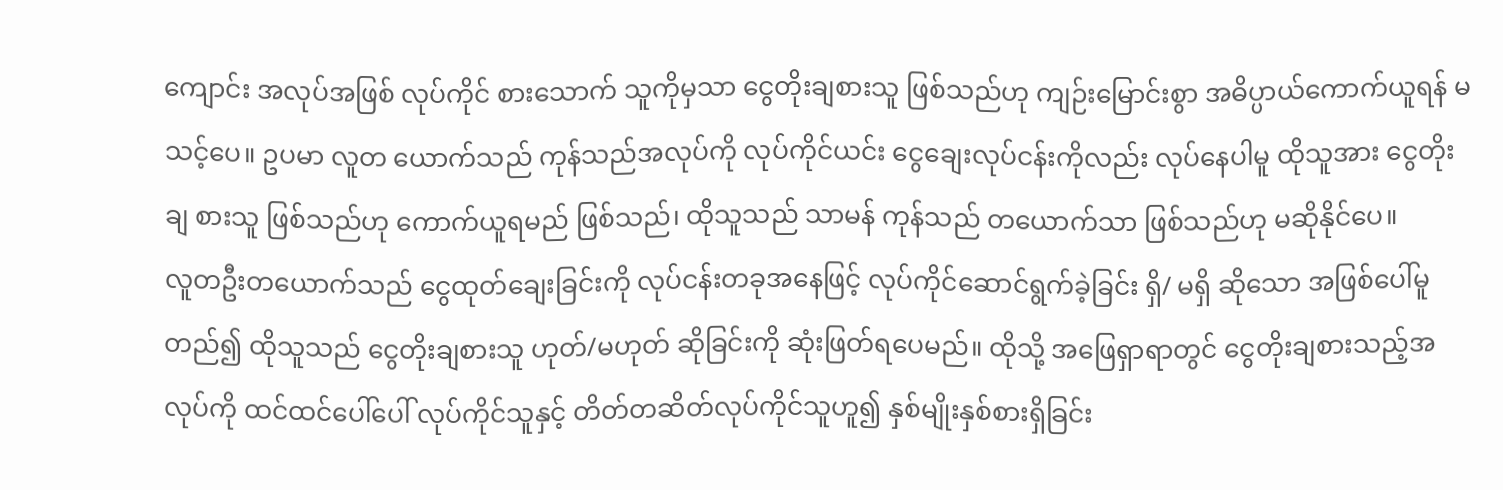ကျောင်း အလုပ်အဖြစ် လုပ်ကိုင် စားသောက် သူကိုမှသာ ငွေတိုးချစားသူ ဖြစ်သည်ဟု ကျဉ်းမြောင်းစွာ အဓိပ္ပာယ်ကောက်ယူရန် မသင့်ပေ။ ဥပမာ လူတ ယောက်သည် ကုန်သည်အလုပ်ကို လုပ်ကိုင်ယင်း ငွေချေးလုပ်ငန်းကိုလည်း လုပ်နေပါမူ ထိုသူအား ငွေတိုးချ စားသူ ဖြစ်သည်ဟု ကောက်ယူရမည် ဖြစ်သည်၊ ထိုသူသည် သာမန် ကုန်သည် တယောက်သာ ဖြစ်သည်ဟု မဆိုနိုင်ပေ။
လူတဦးတယောက်သည် ငွေထုတ်ချေးခြင်းကို လုပ်ငန်းတခုအနေဖြင့် လုပ်ကိုင်ဆောင်ရွက်ခဲ့ခြင်း ရှိ/ မရှိ ဆိုသော အဖြစ်ပေါ်မူတည်၍ ထိုသူသည် ငွေတိုးချစားသူ ဟုတ်/မဟုတ် ဆိုခြင်းကို ဆုံးဖြတ်ရပေမည်။ ထိုသို့ အဖြေရှာရာတွင် ငွေတိုးချစားသည့်အလုပ်ကို ထင်ထင်ပေါ်ပေါ် လုပ်ကိုင်သူနှင့် တိတ်တဆိတ်လုပ်ကိုင်သူဟူ၍ နှစ်မျိုးနှစ်စားရှိခြင်း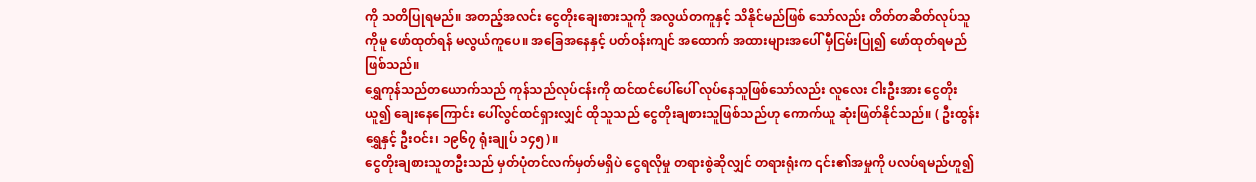ကို သတိပြုရမည်။ အတည့်အလင်း ငွေတိုးချေးစားသူကို အလွယ်တကူနှင့် သိနိုင်မည်ဖြစ် သော်လည်း တိတ်တဆိတ်လုပ်သူကိုမူ ဖော်ထုတ်ရန် မလွယ်ကူပေ။ အခြေအနေနှင့် ပတ်ဝန်းကျင် အထောက် အထားများအပေါ် မှီငြမ်းပြု၍ ဖော်ထုတ်ရမည်ဖြစ်သည်။
ရွှေကုန်သည်တယောက်သည် ကုန်သည်လုပ်ငန်းကို ထင်ထင်ပေါ်ပေါ် လုပ်နေသူဖြစ်သော်လည်း လူလေး ငါးဦးအား ငွေတိုးယူ၍ ချေးနေကြောင်း ပေါ်လွင်ထင်ရှားလျှင် ထိုသူသည် ငွေတိုးချစားသူဖြစ်သည်ဟု ကောက်ယူ ဆုံးဖြတ်နိုင်သည်။ ( ဦးထွန်းရွှေနှင့် ဦးဝင်း၊ ၁၉၆၇ ရုံးချုပ် ၁၄၅)။
ငွေတိုးချစားသူတဦးသည် မှတ်ပုံတင်လက်မှတ်မရှိပဲ ငွေရလိုမှု တရားစွဲဆိုလျှင် တရားရုံးက ၎င်း၏အမှုကို ပလပ်ရမည်ဟူ၍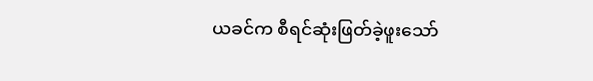ယခင်က စီရင်ဆုံးဖြတ်ခဲ့ဖူးသော်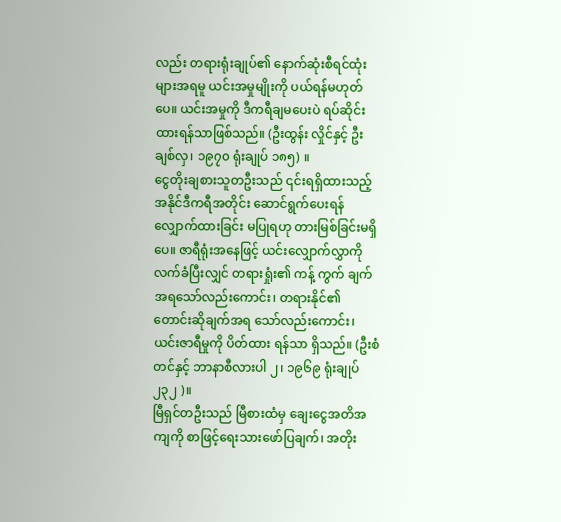လည်း တရားရုံးချုပ်၏ နောက်ဆုံးစီရင်ထုံးများအရမူ ယင်းအမှုမျိုးကို ပယ်ရန်မဟုတ်ပေ။ ယင်းအမှုကို ဒီကရီချမပေးပဲ ရပ်ဆိုင်းထားရန်သာဖြစ်သည်။ (ဦးထွန်း လှိုင်နှင့် ဦးချစ်လှ၊ ၁၉၇၀ ရုံးချုပ် ၁၈၅) ။
ငွေတိုးချစားသူတဦးသည် ၎င်းရရှိထားသည့် အနိုင်ဒီကရီအတိုင်း ဆောင်ရွက်ပေးရန် လျှောက်ထားခြင်း မပြုရဟု တားမြစ်ခြင်းမရှိပေ။ ဇာရီရုံးအနေဖြင့် ယင်းလျှောက်လွှာကို လက်ခံပြီးလျှင် တရားရှုံး၏ ကန့် ကွက် ချက်အရသော်လည်းကောင်း၊ တရားနိုင်၏ တောင်းဆိုချက်အရ သော်လည်းကောင်း၊ ယင်းဇာရီမှုကို ပိတ်ထား ရန်သာ ရှိသည်။ (ဦးစံတင်နှင့် ဘာနာစီလားပါ ၂၊ ၁၉၆၉ ရုံးချုပ် ၂၃၂ )။
မြီရှင်တဦးသည် မြီစားထံမှ ချေးငွေအတိအကျကို စာဖြင့်ရေးသားဖော်ပြချက်၊ အတိုး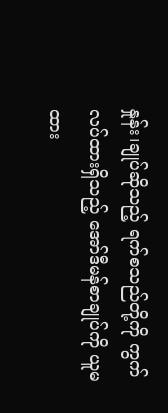နှုန်း၊ချုပ်ဆိုသည့် ရက်စသည်တို့ကို ကွက်လပ်ထားရှိသည့် အော်ဒီမန်စာချုပ်ကို ယူမထား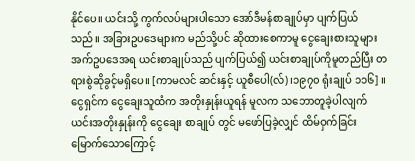နိုင်ပေ။ ယင်းသို့ ကွက်လပ်များပါသော အော်ဒီမန်စာချုပ်မှာ ပျက်ပြယ်သည်။ အခြားဥပဒေများက မည်သို့ပင် ဆိုထားစေကာမူ ငွေချေးစားသူများ အက်ဥပဒေအရ ယင်းစာချုပ်သည် ပျက်ပြယ်၍ ယင်းစာချုပ်ကိုမူတည်ပြီး တရားစွဲဆိုခွင့်မရှိပေ။ [ကာမလင် ဆင်းနှင့် ယူစီပေါ(လ်)၊၁၉၇၀ ရုံးချုပ် ၁၁၆] ။
ငွေရှင်က ငွေချေးသူထံက အတိုးနှုန်းယူရန် မူလက သဘောတူခဲ့ပါလျက် ယင်းအတိုးနှုန်းကို ငွေချေး စာချုပ် တွင် မဖော်ပြခဲ့လျှင် ထိမ်ဝှက်ခြင်းမြောက်သောကြောင့်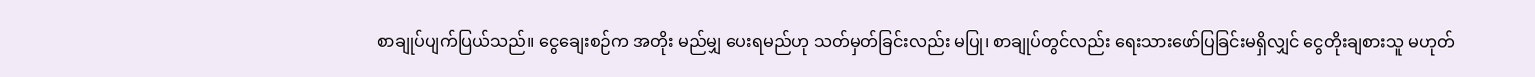စာချုပ်ပျက်ပြယ်သည်။ ငွေချေးစဉ်က အတိုး မည်မျှ ပေးရမည်ဟု သတ်မှတ်ခြင်းလည်း မပြု၊ စာချုပ်တွင်လည်း ရေးသားဖော်ပြခြင်းမရှိလျှင် ငွေတိုးချစားသူ မဟုတ်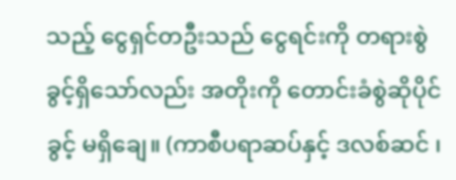သည့် ငွေရှင်တဦးသည် ငွေရင်းကို တရားစွဲခွင့်ရှိသော်လည်း အတိုးကို တောင်းခံစွဲဆိုပိုင်ခွင့် မရှိချေ။ (ကာစီပရာဆပ်နှင့် ဒလစ်ဆင် ၊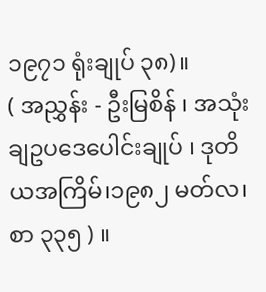၁၉၇၁ ရုံးချုပ် ၃၈)။
( အညွှန်း - ဦးမြစိန် ၊ အသုံးချဥပဒေပေါင်းချုပ် ၊ ဒုတိယအကြိမ်၊၁၉၈၂ မတ်လ၊ စာ ၃၃၅ ) ။